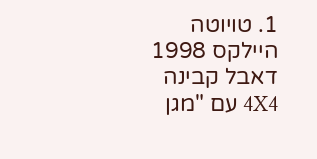1. טויוטה היילקס 1998 דאבל קבינה 4X4 עם "מגן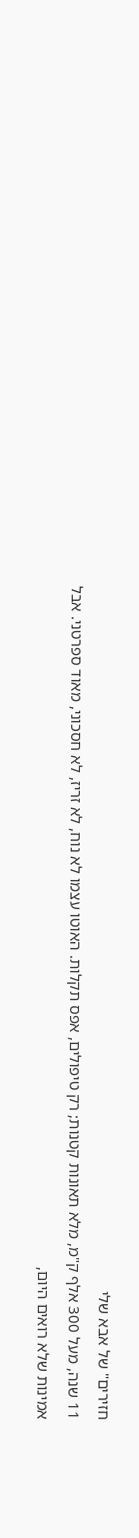חזירים" של אבא שלי
11 שנה, מעל 300 אלף ק"מ, מלא תאונות קטנות; רק טיפולים, אפס תקלות. האוטו עצמו לא נוח, לא זריז, לא חסכוני, מאוד ספרטני. אבל אמינות שלא רואים היום,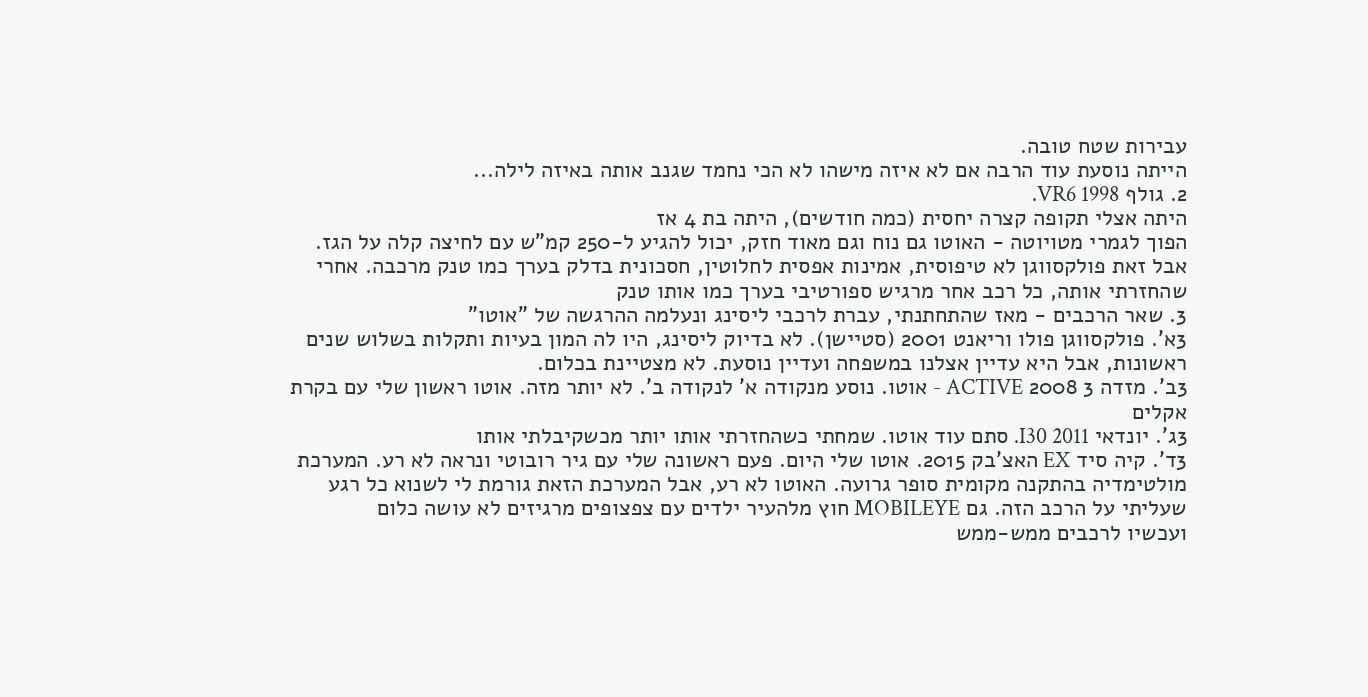עבירות שטח טובה.
הייתה נוסעת עוד הרבה אם לא איזה מישהו לא הכי נחמד שגנב אותה באיזה לילה...
2. גולף VR6 1998.
היתה אצלי תקופה קצרה יחסית (כמה חודשים), היתה בת 4 אז
הפוך לגמרי מטויוטה - האוטו גם נוח וגם מאוד חזק, יכול להגיע ל-250 קמ"ש עם לחיצה קלה על הגז.
אבל זאת פולקסווגן לא טיפוסית, אמינות אפסית לחלוטין, חסכונית בדלק בערך כמו טנק מרכבה. אחרי שהחזרתי אותה, כל רכב אחר מרגיש ספורטיבי בערך כמו אותו טנק
3. שאר הרכבים - מאז שהתחתנתי, עברת לרכבי ליסינג ונעלמה ההרגשה של "אוטו"
3א'. פולקסווגן פולו וריאנט 2001 (סטיישן). לא בדיוק ליסינג, היו לה המון בעיות ותקלות בשלוש שנים ראשונות, אבל היא עדיין אצלנו במשפחה ועדיין נוסעת. לא מצטיינת בכלום.
3ב'. מזדה 3 2008 ACTIVE - אוטו. נוסע מנקודה א' לנקודה ב'. לא יותר מזה. אוטו ראשון שלי עם בקרת אקלים
3ג'. יונדאי I30 2011. סתם עוד אוטו. שמחתי כשהחזרתי אותו יותר מכשקיבלתי אותו
3ד'. קיה סיד EX האצ'בק 2015. אוטו שלי היום. פעם ראשונה שלי עם גיר רובוטי ונראה לא רע. המערכת מולטימדיה בהתקנה מקומית סופר גרועה. האוטו לא רע, אבל המערכת הזאת גורמת לי לשנוא כל רגע שעליתי על הרכב הזה. גם MOBILEYE חוץ מלהעיר ילדים עם צפצופים מרגיזים לא עושה כלום
ועכשיו לרכבים ממש-ממש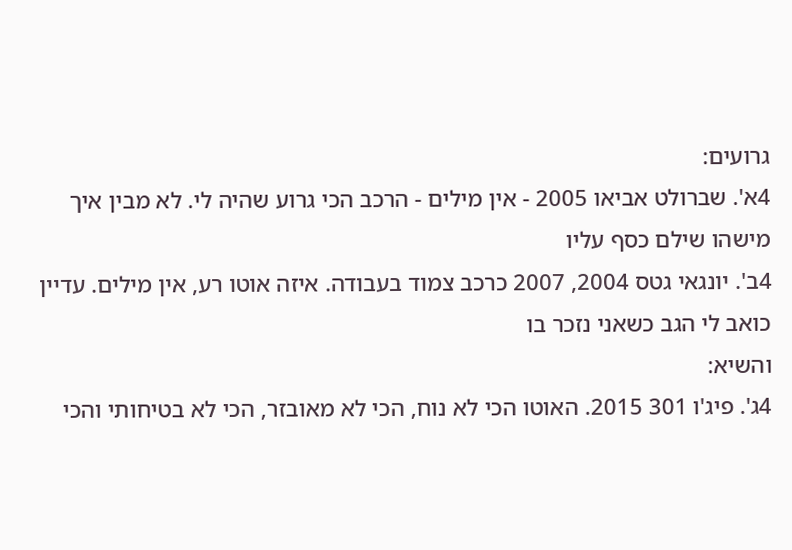גרועים:
4א'. שברולט אביאו 2005 - אין מילים - הרכב הכי גרוע שהיה לי. לא מבין איך מישהו שילם כסף עליו
4ב'. יונגאי גטס 2004, 2007 כרכב צמוד בעבודה. איזה אוטו רע, אין מילים. עדיין כואב לי הגב כשאני נזכר בו
והשיא:
4ג'. פיג'ו 301 2015. האוטו הכי לא נוח, הכי לא מאובזר, הכי לא בטיחותי והכי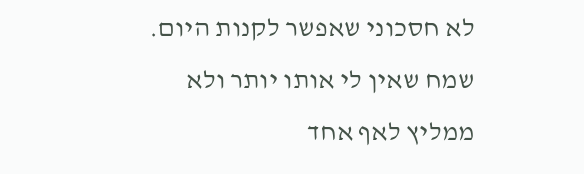לא חסכוני שאפשר לקנות היום. שמח שאין לי אותו יותר ולא ממליץ לאף אחד